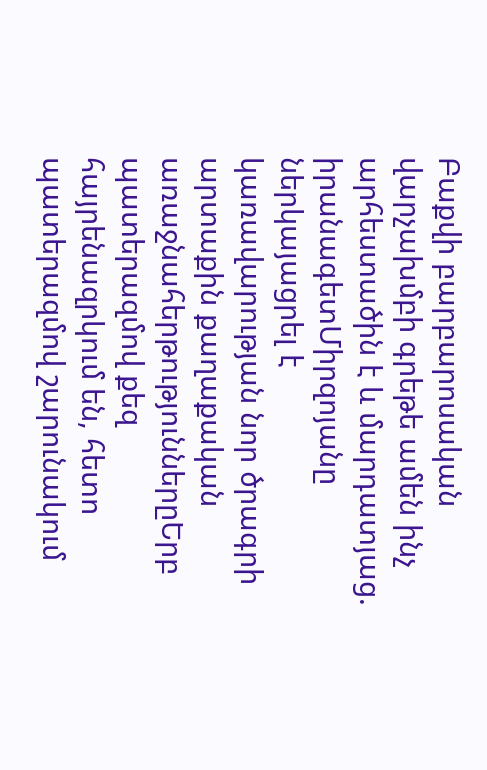Բաքվի բարբարոսական վարչախմբի գրեթե ամեն ինչ արհեստածին է և մարդատյաց. իրանագետՄիրզոյանը ներկայացրել է կառավարության նոր ծրագրի արտաքին քաղաքական առաջնահերթություններըԵրբ պատերազմով քեզ հայրենազրկում են, հետո պատերազմով շարունակում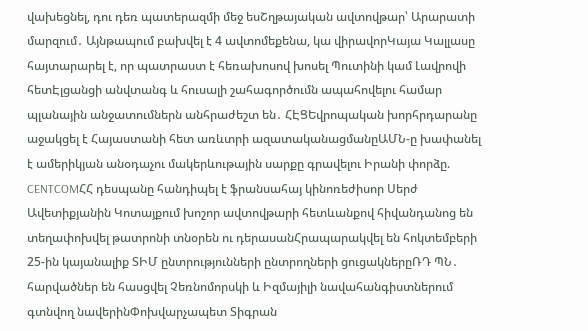վախեցնել, դու դեռ պատերազմի մեջ եսՇղթայական ավտովթար՝ Արարատի մարզում․ Այնթապում բախվել է 4 ավտոմեքենա, կա վիրավորԿայա Կալլասը հայտարարել է, որ պատրաստ է հեռախոսով խոսել Պուտինի կամ Լավրովի հետԷլցանցի անվտանգ և հուսալի շահագործումն ապահովելու համար պլանային անջատումներն անհրաժեշտ են․ ՀԷՑԵվրոպական խորհրդարանը աջակցել է Հայաստանի հետ առևտրի ազատականացմանըԱՄՆ-ը խափանել է ամերիկյան անօդաչու մակերևութային սարքը գրավելու Իրանի փորձը. CENTCOMՀՀ դեսպանը հանդիպել է ֆրանսահայ կինոռեժիսոր Սերժ Ավետիքյանին Կոտայքում խոշոր ավտովթարի հետևանքով հիվանդանոց են տեղափոխվել թատրոնի տնօրեն ու դերասանՀրապարակվել են հոկտեմբերի 25-ին կայանալիք ՏԻՄ ընտրությունների ընտրողների ցուցակներըՌԴ ՊՆ․ հարվածներ են հասցվել Չեռնոմորսկի և Իզմայիլի նավահանգիստներում գտնվող նավերինՓոխվարչապետ Տիգրան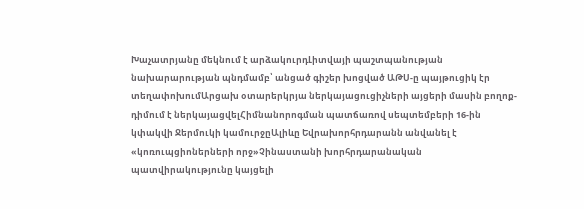Խաչատրյանը մեկնում է արձակուրդԼիտվայի պաշտպանության նախարարության պնդմամբ՝ անցած գիշեր խոցված ԱԹՍ-ը պայթուցիկ էր տեղափոխումԱրցախ օտարերկրյա ներկայացուցիչների այցերի մասին բողոք-դիմում է ներկայացվելՀիմնանորոգման պատճառով սեպտեմբերի 16-ին կփակվի Ջերմուկի կամուրջըԱլիևը Եվրախորհրդարանն անվանել է «կոռուպցիոներների որջ»Չինաստանի խորհրդարանական պատվիրակությունը կայցելի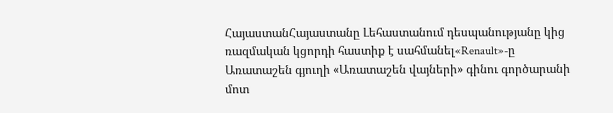ՀայաստանՀայաստանը Լեհաստանում դեսպանությանը կից ռազմական կցորդի հաստիք է սահմանել«Renault»-ը Առատաշեն գյուղի «Առատաշեն վայների» գինու գործարանի մոտ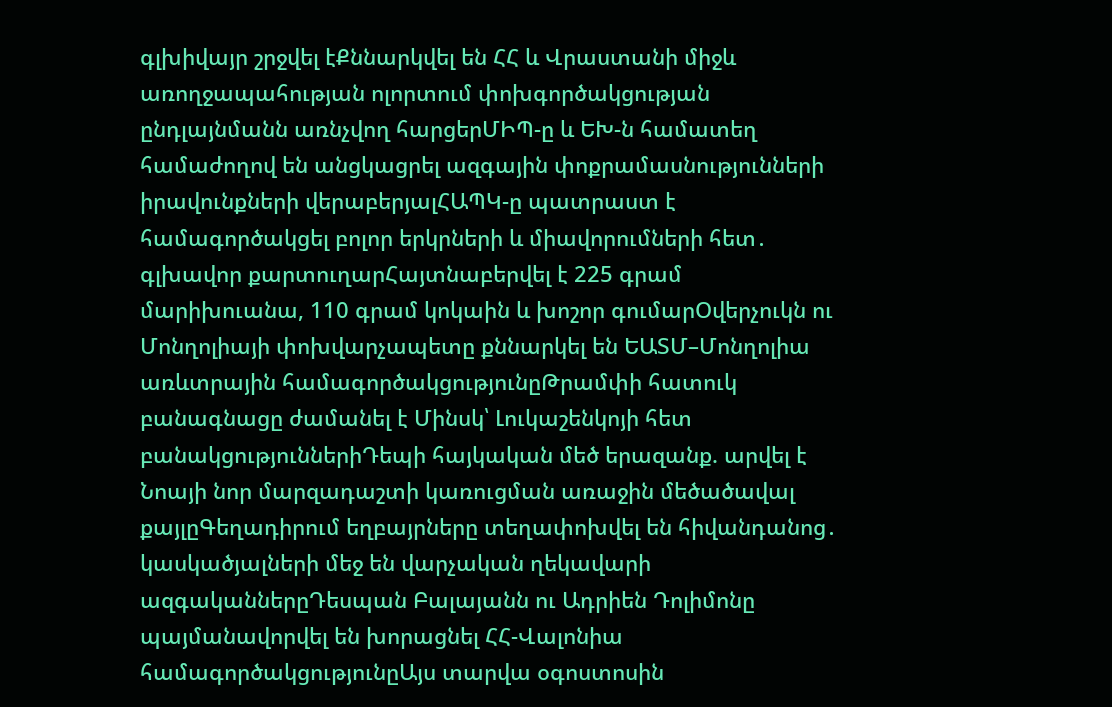գլխիվայր շրջվել էՔննարկվել են ՀՀ և Վրաստանի միջև առողջապահության ոլորտում փոխգործակցության ընդլայնմանն առնչվող հարցերՄԻՊ-ը և ԵԽ-ն համատեղ համաժողով են անցկացրել ազգային փոքրամասնությունների իրավունքների վերաբերյալՀԱՊԿ-ը պատրաստ է համագործակցել բոլոր երկրների և միավորումների հետ․ գլխավոր քարտուղարՀայտնաբերվել է 225 գրամ մարիխուանա, 110 գրամ կոկաին և խոշոր գումարՕվերչուկն ու Մոնղոլիայի փոխվարչապետը քննարկել են ԵԱՏՄ–Մոնղոլիա առևտրային համագործակցությունըԹրամփի հատուկ բանագնացը ժամանել է Մինսկ՝ Լուկաշենկոյի հետ բանակցություններիԴեպի հայկական մեծ երազանք. արվել է Նոայի նոր մարզադաշտի կառուցման առաջին մեծածավալ քայլըԳեղադիրում եղբայրները տեղափոխվել են հիվանդանոց․ կասկածյալների մեջ են վարչական ղեկավարի ազգականներըԴեսպան Բալայանն ու Ադրիեն Դոլիմոնը պայմանավորվել են խորացնել ՀՀ-Վալոնիա համագործակցությունըԱյս տարվա օգոստոսին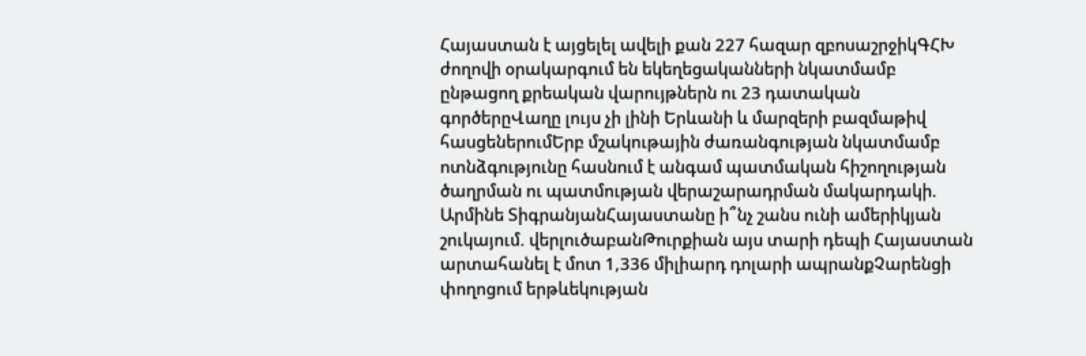Հայաստան է այցելել ավելի քան 227 հազար զբոսաշրջիկԳՀԽ ժողովի օրակարգում են եկեղեցականների նկատմամբ ընթացող քրեական վարույթներն ու 23 դատական գործերըՎաղը լույս չի լինի Երևանի և մարզերի բազմաթիվ հասցեներումԵրբ մշակութային ժառանգության նկատմամբ ոտնձգությունը հասնում է անգամ պատմական հիշողության ծաղրման ու պատմության վերաշարադրման մակարդակի. Արմինե ՏիգրանյանՀայաստանը ի՞նչ շանս ունի ամերիկյան շուկայում. վերլուծաբանԹուրքիան այս տարի դեպի Հայաստան արտահանել է մոտ 1,336 միլիարդ դոլարի ապրանքՉարենցի փողոցում երթևեկության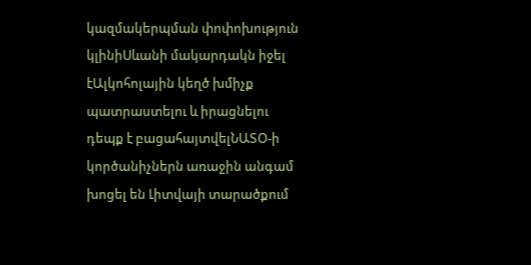կազմակերպման փոփոխություն կլինիՍևանի մակարդակն իջել էԱլկոհոլային կեղծ խմիչք պատրաստելու և իրացնելու դեպք է բացահայտվելՆԱՏՕ-ի կործանիչներն առաջին անգամ խոցել են Լիտվայի տարածքում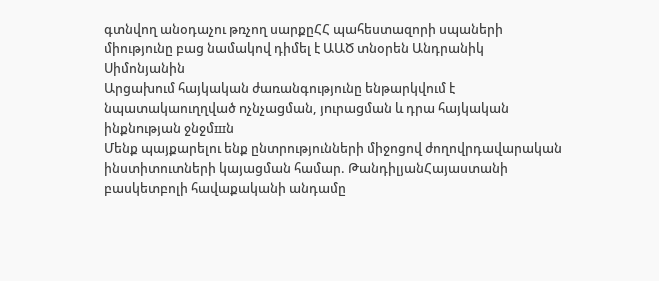գտնվող անօդաչու թռչող սարքըՀՀ պահեստազորի սպաների միությունը բաց նամակով դիմել է ԱԱԾ տնօրեն Անդրանիկ Սիմոնյանին
Արցախում հայկական ժառանգությունը ենթարկվում է նպատակաուղղված nչնչաgման, յnւրաgման և դրա հայկական ինքնnւթյան ջնջմшն
Մենք պայքարելու ենք ընտրությունների միջոցով ժողովրդավարական ինստիտուտների կայացման համար. ԹանդիլյանՀայաստանի բասկետբոլի հավաքականի անդամը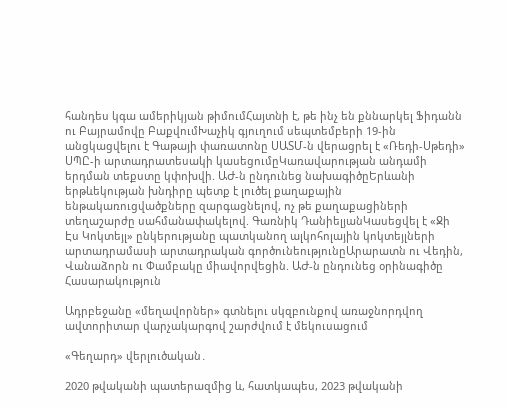հանդես կգա ամերիկյան թիմումՀայտնի է, թե ինչ են քննարկել Ֆիդանն ու Բայրամովը ԲաքվումԽաչիկ գյուղում սեպտեմբերի 19-ին անցկացվելու է Գաթայի փառատոնը ՍԱՏՄ-ն վերացրել է «Ռեդի-Սթեդի» ՍՊԸ-ի արտադրատեսակի կասեցումըԿառավարության անդամի երդման տեքստը կփոխվի. ԱԺ-ն ընդունեց նախագիծըԵրևանի երթևեկության խնդիրը պետք է լուծել քաղաքային ենթակառուցվածքները զարգացնելով, ոչ թե քաղաքացիների տեղաշարժը սահմանափակելով. Գառնիկ ԴանիելյանԿասեցվել է «Ջի Էս Կոկտեյլ» ընկերությանը պատկանող ալկոհոլային կոկտեյլների արտադրամասի արտադրական գործունեությունըԱրարատն ու Վեդին, Վանաձորն ու Փամբակը միավորվեցին. ԱԺ-ն ընդունեց օրինագիծը
Հասարակություն

Ադրբեջանը «մեղավորներ» գտնելու սկզբունքով առաջնորդվող ավտորիտար վարչակարգով շարժվում է մեկուսացում

«Գեղարդ» վերլուծական․

2020 թվականի պատերազմից և, հատկապես, 2023 թվականի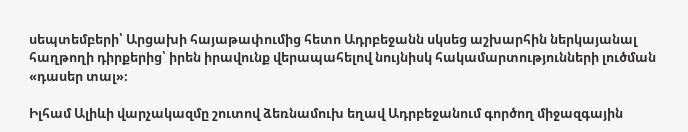սեպտեմբերի՝ Արցախի հայաթափումից հետո Ադրբեջանն սկսեց աշխարհին ներկայանալ հաղթողի դիրքերից՝ իրեն իրավունք վերապահելով նույնիսկ հակամարտությունների լուծման «դասեր տալ»։

Իլհամ Ալիևի վարչակազմը շուտով ձեռնամուխ եղավ Ադրբեջանում գործող միջազգային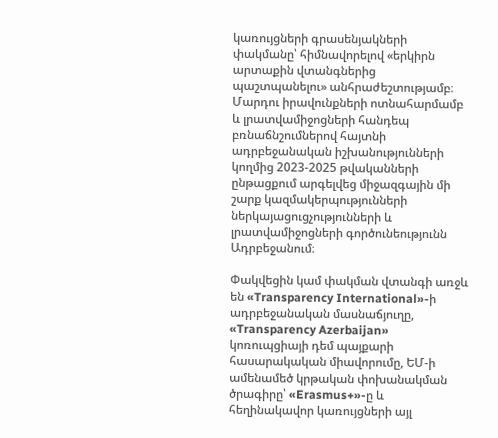կառույցների գրասենյակների փակմանը՝ հիմնավորելով «երկիրն արտաքին վտանգներից պաշտպանելու» անհրաժեշտությամբ։ Մարդու իրավունքների ոտնահարմամբ և լրատվամիջոցների հանդեպ բռնաճնշումներով հայտնի ադրբեջանական իշխանությունների կողմից 2023-2025 թվականների ընթացքում արգելվեց միջազգային մի շարք կազմակերպությունների ներկայացուցչությունների և լրատվամիջոցների գործունեությունն Ադրբեջանում։

Փակվեցին կամ փակման վտանգի առջև են «Transparency International»-ի ադրբեջանական մասնաճյուղը, «Transparency Azerbaijan» կոռուպցիայի դեմ պայքարի հասարակական միավորումը, ԵՄ-ի ամենամեծ կրթական փոխանակման ծրագիրը՝ «Erasmus+»-ը և հեղինակավոր կառույցների այլ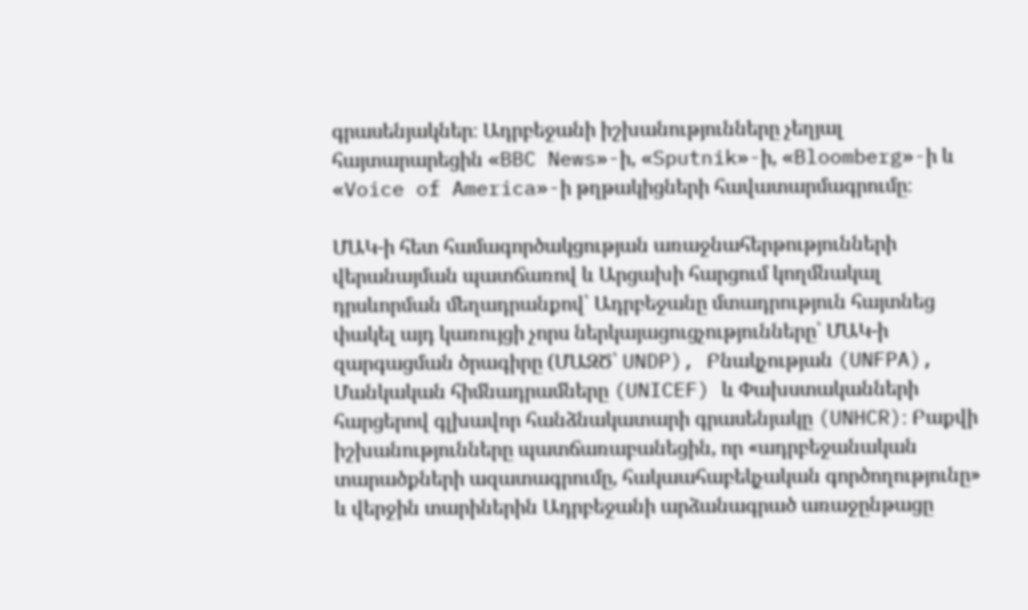գրասենյակներ։ Ադրբեջանի իշխանությունները չեղյալ հայտարարեցին «BBC News»-ի, «Sputnik»-ի, «Bloomberg»-ի և «Voice of America»-ի թղթակիցների հավատարմագրումը։

ՄԱԿ-ի հետ համագործակցության առաջնահերթությունների վերանայման պատճառով և Արցախի հարցում կողմնակալ դրսևորման մեղադրանքով՝ Ադրբեջանը մտադրություն հայտնեց փակել այդ կառույցի չորս ներկայացուցչությունները՝ ՄԱԿ-ի զարգացման ծրագիրը (ՄԱԶԾ՝ UNDP), Բնակչության (UNFPA), Մանկական հիմնադրամները (UNICEF) և Փախստականների հարցերով գլխավոր հանձնակատարի գրասենյակը (UNHCR)։ Բաքվի իշխանությունները պատճառաբանեցին, որ «ադրբեջանական տարածքների ազատագրումը, հակաահաբեկչական գործողությունը» և վերջին տարիներին Ադրբեջանի արձանագրած առաջընթացը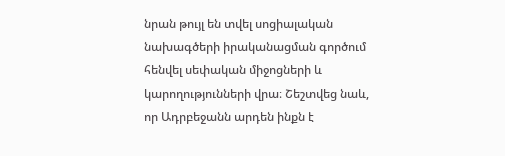նրան թույլ են տվել սոցիալական նախագծերի իրականացման գործում հենվել սեփական միջոցների և կարողությունների վրա։ Շեշտվեց նաև, որ Ադրբեջանն արդեն ինքն է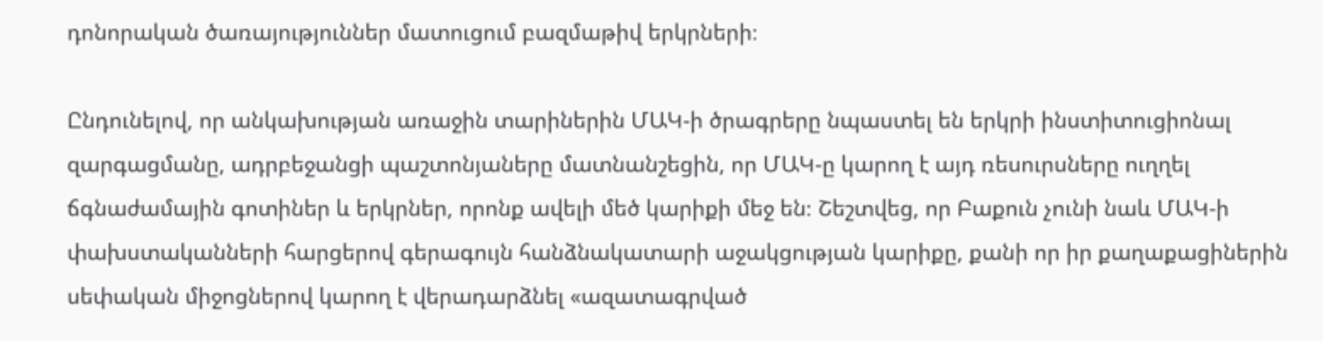դոնորական ծառայություններ մատուցում բազմաթիվ երկրների։

Ընդունելով, որ անկախության առաջին տարիներին ՄԱԿ-ի ծրագրերը նպաստել են երկրի ինստիտուցիոնալ զարգացմանը, ադրբեջանցի պաշտոնյաները մատնանշեցին, որ ՄԱԿ-ը կարող է այդ ռեսուրսները ուղղել ճգնաժամային գոտիներ և երկրներ, որոնք ավելի մեծ կարիքի մեջ են։ Շեշտվեց, որ Բաքուն չունի նաև ՄԱԿ-ի փախստականների հարցերով գերագույն հանձնակատարի աջակցության կարիքը, քանի որ իր քաղաքացիներին սեփական միջոցներով կարող է վերադարձնել «ազատագրված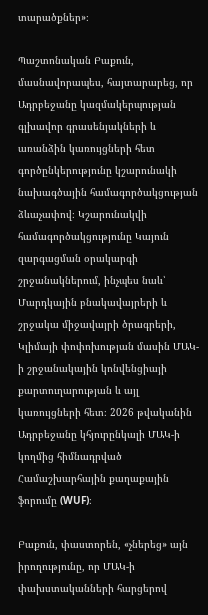տարածքներ»։

Պաշտոնական Բաքուն, մասնավորապես, հայտարարեց, որ Ադրբեջանը կազմակերպության գլխավոր գրասենյակների և առանձին կառույցների հետ գործընկերությունը կշարունակի նախագծային համագործակցության ձևաչափով։ Կշարունակվի համագործակցությունը Կայուն զարգացման օրակարգի շրջանակներում, ինչպես նաև՝ Մարդկային բնակավայրերի և շրջակա միջավայրի ծրագրերի, Կլիմայի փոփոխության մասին ՄԱԿ-ի շրջանակային կոնվենցիայի քարտուղարության և այլ կառույցների հետ։ 2026 թվականին Ադրբեջանը կհյուրընկալի ՄԱԿ-ի կողմից հիմնադրված Համաշխարհային քաղաքային ֆորումը (WUF)։

Բաքուն, փաստորեն, «չներեց» այն իրողությունը, որ ՄԱԿ-ի փախստականների հարցերով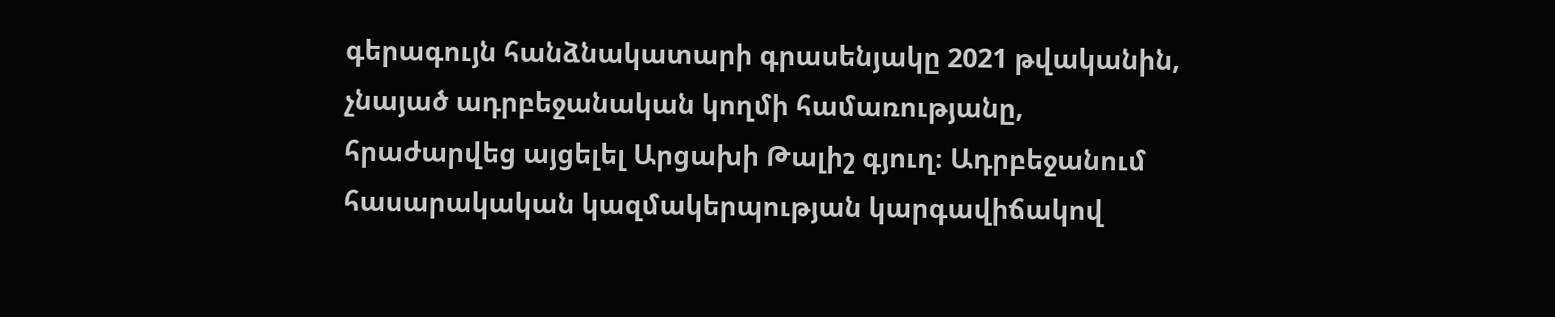գերագույն հանձնակատարի գրասենյակը 2021 թվականին, չնայած ադրբեջանական կողմի համառությանը, հրաժարվեց այցելել Արցախի Թալիշ գյուղ։ Ադրբեջանում հասարակական կազմակերպության կարգավիճակով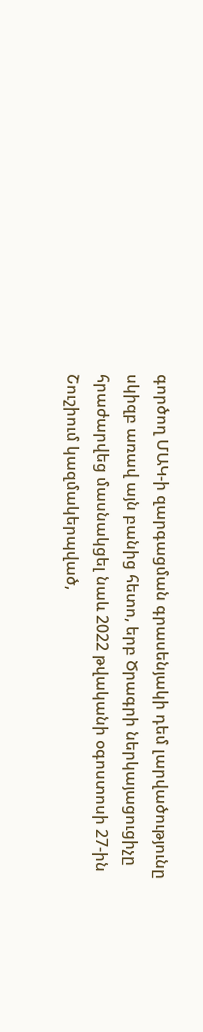գործող ՄԱԿ-ի զարգացման գրասենյակի դեմ լարվածությունը սկիզբ առավ այն բանից հետո, երբ Ծրագրի ներկայացուցիչը հրաժարվեց մասնակցել նաև 2022 թվականի օգոստոսի 27-ին Շուշիում կազմակերպված,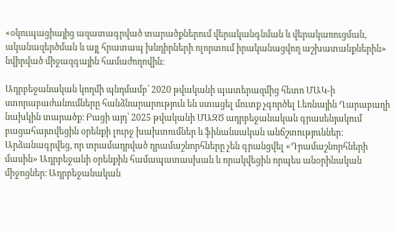«օկուպացիայից ազատագրված տարածքներում վերականգնման և վերակառուցման, ականազերծման և այլ հրատապ խնդիրների ոլորտում իրականացվող աշխատանքներին» նվիրված միջազգային համաժողովին։

Ադրբեջանական կողմի պնդմամբ՝ 2020 թվականի պատերազմից հետո ՄԱԿ-ի ստորաբաժանումները հանձնարարություն են ստացել մուտք չգործել Լեռնային Ղարաբաղի նախկին տարածք։ Բացի այդ՝ 2025 թվականի ՄԱԶԾ ադրբեջանական գրասենյակում բացահայտվեցին օրենքի լուրջ խախտումներ և ֆինանսական անճշտություններ։ Արձանագրվեց, որ տրամադրված դրամաշնորհները չեն գրանցվել «Դրամաշնորհների մասին» Ադրբեջանի օրենքին համապատասխան և որակվեցին որպես անօրինական միջոցներ։ Ադրբեջանական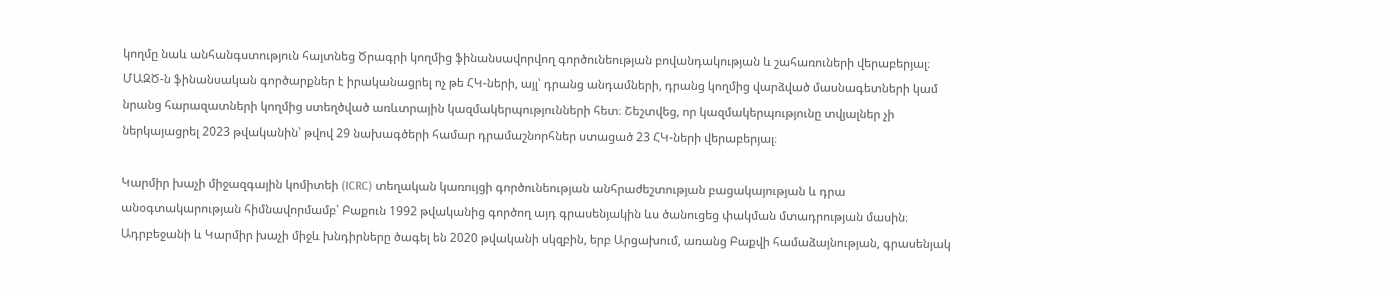կողմը նաև անհանգստություն հայտնեց Ծրագրի կողմից ֆինանսավորվող գործունեության բովանդակության և շահառուների վերաբերյալ։ ՄԱԶԾ-ն ֆինանսական գործարքներ է իրականացրել ոչ թե ՀԿ-ների, այլ՝ դրանց անդամների, դրանց կողմից վարձված մասնագետների կամ նրանց հարազատների կողմից ստեղծված առևտրային կազմակերպությունների հետ։ Շեշտվեց, որ կազմակերպությունը տվյալներ չի ներկայացրել 2023 թվականին՝ թվով 29 նախագծերի համար դրամաշնորհներ ստացած 23 ՀԿ-ների վերաբերյալ։

Կարմիր խաչի միջազգային կոմիտեի (ICRC) տեղական կառույցի գործունեության անհրաժեշտության բացակայության և դրա անօգտակարության հիմնավորմամբ՝ Բաքուն 1992 թվականից գործող այդ գրասենյակին ևս ծանուցեց փակման մտադրության մասին։ Ադրբեջանի և Կարմիր խաչի միջև խնդիրները ծագել են 2020 թվականի սկզբին, երբ Արցախում, առանց Բաքվի համաձայնության, գրասենյակ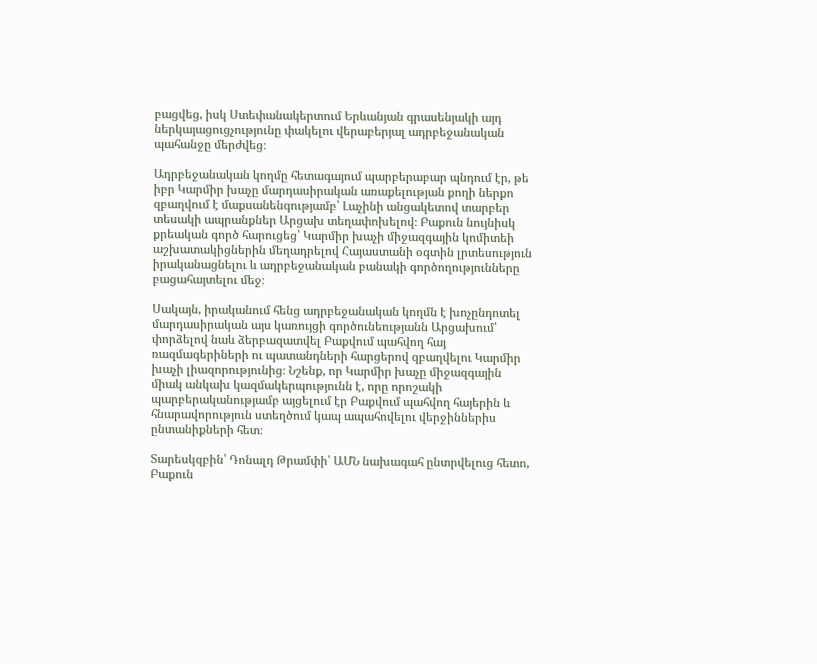բացվեց, իսկ Ստեփանակերտում Երևանյան գրասենյակի այդ ներկայացուցչությունը փակելու վերաբերյալ ադրբեջանական պահանջը մերժվեց։

Ադրբեջանական կողմը հետագայում պարբերաբար պնդում էր, թե իբր Կարմիր խաչը մարդասիրական առաքելության քողի ներքո զբաղվում է մաքսանենգությամբ՝ Լաչինի անցակետով տարբեր տեսակի ապրանքներ Արցախ տեղափոխելով։ Բաքուն նույնիսկ քրեական գործ հարուցեց՝ Կարմիր խաչի միջազգային կոմիտեի աշխատակիցներին մեղադրելով Հայաստանի օգտին լրտեսություն իրականացնելու և ադրբեջանական բանակի գործողությունները բացահայտելու մեջ։

Սակայն, իրականում հենց ադրբեջանական կողմն է խոչընդոտել մարդասիրական այս կառույցի գործունեությանն Արցախում՝ փորձելով նաև ձերբազատվել Բաքվում պահվող հայ ռազմագերիների ու պատանդների հարցերով զբաղվելու Կարմիր խաչի լիազորությունից։ Նշենք, որ Կարմիր խաչը միջազգային միակ անկախ կազմակերպությունն է, որը որոշակի պարբերականությամբ այցելում էր Բաքվում պահվող հայերին և հնարավորություն ստեղծում կապ ապահովելու վերջիններիս ընտանիքների հետ։

Տարեսկզբին՝ Դոնալդ Թրամփի՝ ԱՄՆ նախագահ ընտրվելուց հետո, Բաքուն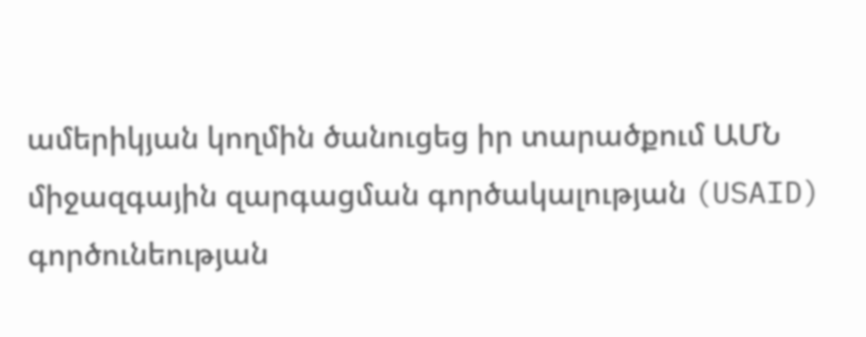ամերիկյան կողմին ծանուցեց իր տարածքում ԱՄՆ միջազգային զարգացման գործակալության (USAID) գործունեության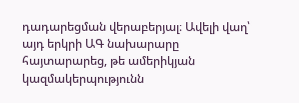դադարեցման վերաբերյալ։ Ավելի վաղ՝ այդ երկրի ԱԳ նախարարը հայտարարեց, թե ամերիկյան կազմակերպությունն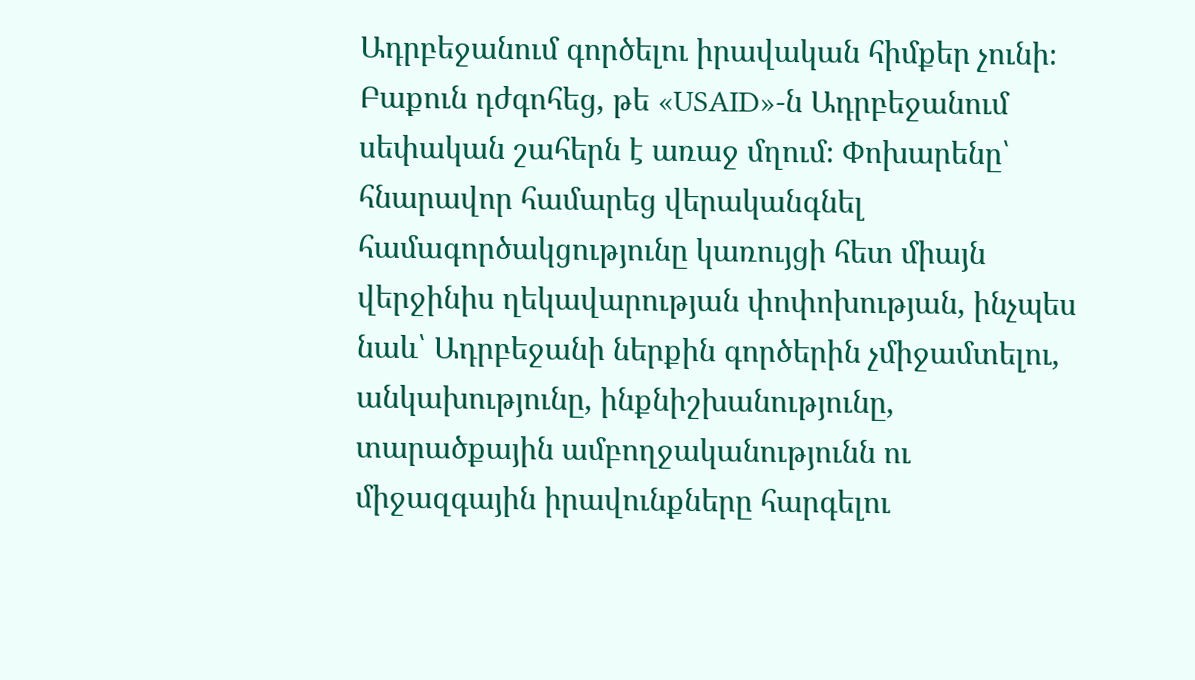Ադրբեջանում գործելու իրավական հիմքեր չունի։ Բաքուն դժգոհեց, թե «USAID»-ն Ադրբեջանում սեփական շահերն է առաջ մղում։ Փոխարենը՝ հնարավոր համարեց վերականգնել համագործակցությունը կառույցի հետ միայն վերջինիս ղեկավարության փոփոխության, ինչպես նաև՝ Ադրբեջանի ներքին գործերին չմիջամտելու, անկախությունը, ինքնիշխանությունը, տարածքային ամբողջականությունն ու միջազգային իրավունքները հարգելու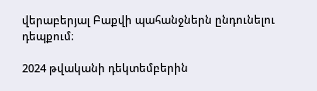վերաբերյալ Բաքվի պահանջներն ընդունելու դեպքում։

2024 թվականի դեկտեմբերին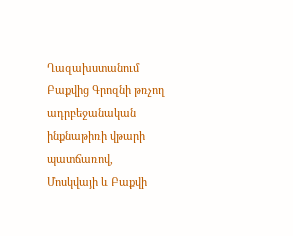Ղազախստանում Բաքվից Գրոզնի թռչող ադրբեջանական ինքնաթիռի վթարի պատճառով, Մոսկվայի և Բաքվի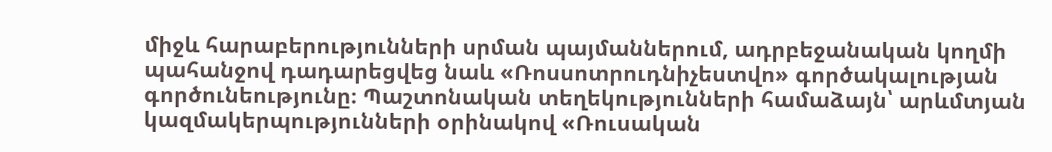միջև հարաբերությունների սրման պայմաններում, ադրբեջանական կողմի պահանջով դադարեցվեց նաև «Ռոսսոտրուդնիչեստվո» գործակալության գործունեությունը։ Պաշտոնական տեղեկությունների համաձայն՝ արևմտյան կազմակերպությունների օրինակով «Ռուսական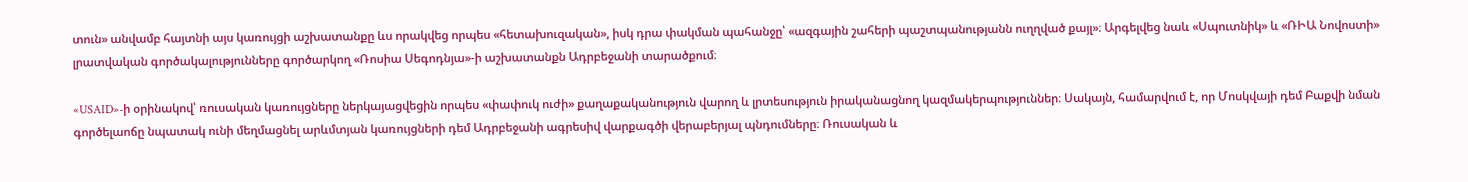տուն» անվամբ հայտնի այս կառույցի աշխատանքը ևս որակվեց որպես «հետախուզական», իսկ դրա փակման պահանջը՝ «ազգային շահերի պաշտպանությանն ուղղված քայլ»։ Արգելվեց նաև «Սպուտնիկ» և «ՌԻԱ Նովոստի» լրատվական գործակալությունները գործարկող «Ռոսիա Սեգոդնյա»-ի աշխատանքն Ադրբեջանի տարածքում։

«USAID»-ի օրինակով՝ ռուսական կառույցները ներկայացվեցին որպես «փափուկ ուժի» քաղաքականություն վարող և լրտեսություն իրականացնող կազմակերպություններ։ Սակայն, համարվում է, որ Մոսկվայի դեմ Բաքվի նման գործելաոճը նպատակ ունի մեղմացնել արևմտյան կառույցների դեմ Ադրբեջանի ագրեսիվ վարքագծի վերաբերյալ պնդումները։ Ռուսական և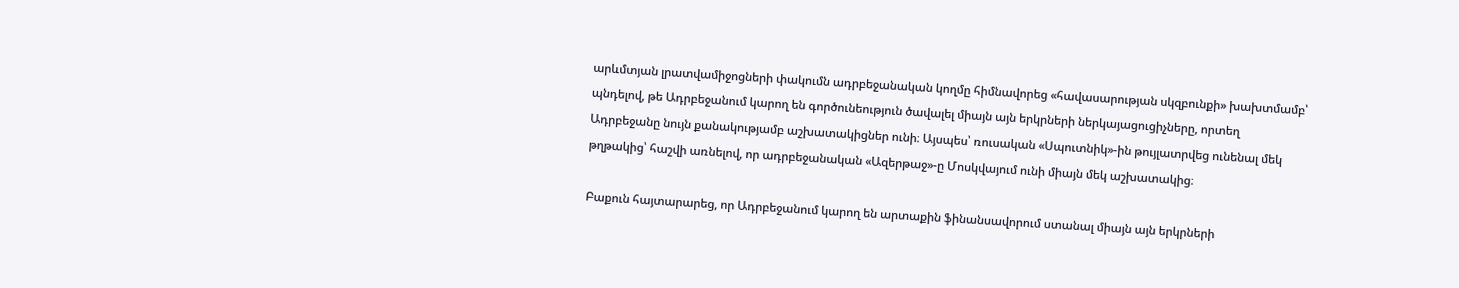արևմտյան լրատվամիջոցների փակումն ադրբեջանական կողմը հիմնավորեց «հավասարության սկզբունքի» խախտմամբ՝ պնդելով, թե Ադրբեջանում կարող են գործունեություն ծավալել միայն այն երկրների ներկայացուցիչները, որտեղ Ադրբեջանը նույն քանակությամբ աշխատակիցներ ունի։ Այսպես՝ ռուսական «Սպուտնիկ»-ին թույլատրվեց ունենալ մեկ թղթակից՝ հաշվի առնելով, որ ադրբեջանական «Ազերթաջ»-ը Մոսկվայում ունի միայն մեկ աշխատակից։

Բաքուն հայտարարեց, որ Ադրբեջանում կարող են արտաքին ֆինանսավորում ստանալ միայն այն երկրների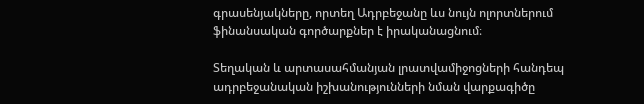գրասենյակները, որտեղ Ադրբեջանը ևս նույն ոլորտներում ֆինանսական գործարքներ է իրականացնում։

Տեղական և արտասահմանյան լրատվամիջոցների հանդեպ ադրբեջանական իշխանությունների նման վարքագիծը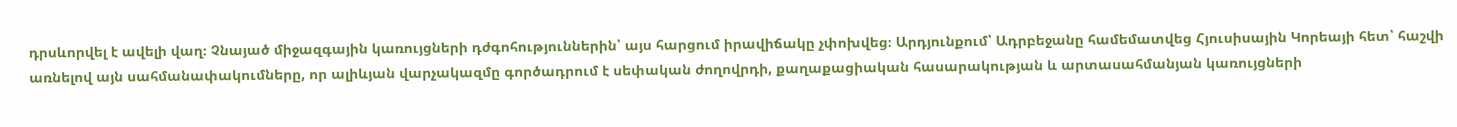դրսևորվել է ավելի վաղ։ Չնայած միջազգային կառույցների դժգոհություններին՝ այս հարցում իրավիճակը չփոխվեց։ Արդյունքում՝ Ադրբեջանը համեմատվեց Հյուսիսային Կորեայի հետ՝ հաշվի առնելով այն սահմանափակումները, որ ալիևյան վարչակազմը գործադրում է սեփական ժողովրդի, քաղաքացիական հասարակության և արտասահմանյան կառույցների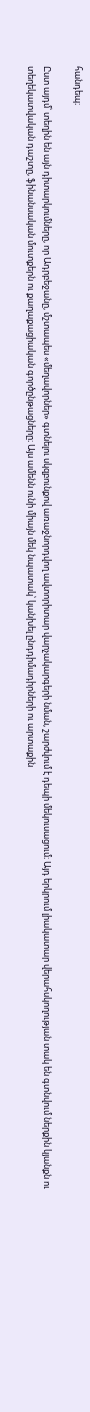հանդեպ։

Ըստ այդմ՝ տեղին են այն դիտարկումները, որ Ադրբեջանը, մշտապես «մեղավորներ» գտնելու սկզբունքով առաջնորդվող ավտորիտար վարչակարգերի նման, շարժվում է դեպի մեկուսացում։ Այդ երկրում լիակատար վերահսկողության տակ են գտնվում ներքին կյանքն ու տեղեկատվական դաշտը, ֆինանսական մուտքերն ու քաղաքացիական գործընթացները։ Այս ամենն ունի միայն մեկ նպատակ՝ կանխել ընդդիմադիրների ու արտաքին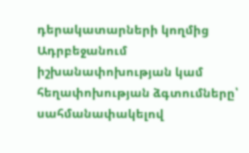դերակատարների կողմից Ադրբեջանում իշխանափոխության կամ հեղափոխության ձգտումները՝ սահմանափակելով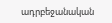ադրբեջանական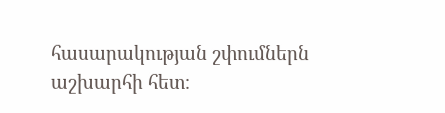հասարակության շփումներն աշխարհի հետ։